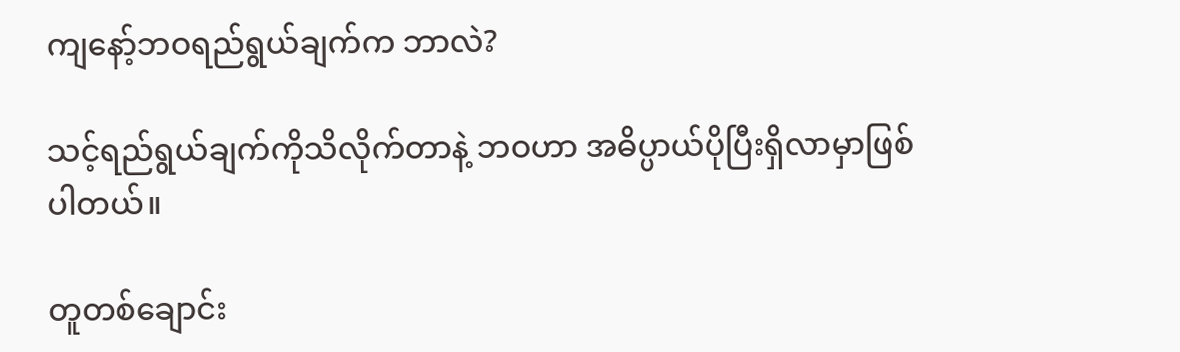ကျနော့်ဘဝရည်ရွယ်ချက်က ဘာလဲ?

သင့်ရည်ရွယ်ချက်ကိုသိလိုက်တာနဲ့ ဘဝဟာ အဓိပ္ပာယ်ပိုပြီးရှိလာမှာဖြစ်ပါတယ်။

တူတစ်ချောင်း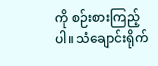ကို စဉ်းစားကြည့်ပါ။ သံချောင်းရိုက်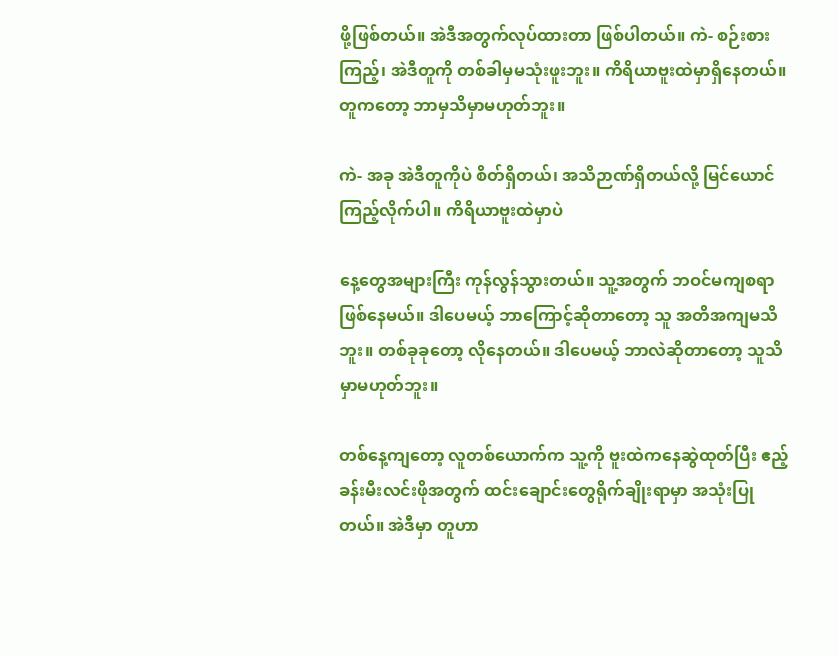ဖို့ဖြစ်တယ်။ အဲဒီအတွက်လုပ်ထားတာ ဖြစ်ပါတယ်။ ကဲ- စဉ်းစားကြည့်၊ အဲဒီတူကို တစ်ခါမှမသုံးဖူးဘူး။ ကိရိယာဗူးထဲမှာရှိနေတယ်။ တူကတော့ ဘာမှသိမှာမဟုတ်ဘူး။

ကဲ- အခု အဲဒီတူကိုပဲ စိတ်ရှိတယ်၊ အသိဉာဏ်ရှိတယ်လို့ မြင်ယောင်ကြည့်လိုက်ပါ။ ကိရိယာဗူးထဲမှာပဲ

နေ့တွေအများကြီး ကုန်လွန်သွားတယ်။ သူ့အတွက် ဘဝင်မကျစရာဖြစ်နေမယ်။ ဒါပေမယ့် ဘာကြောင့်ဆိုတာတော့ သူ အတိအကျမသိဘူး။ တစ်ခုခုတော့ လိုနေတယ်။ ဒါပေမယ့် ဘာလဲဆိုတာတော့ သူသိမှာမဟုတ်ဘူး။

တစ်နေ့ကျတော့ လူတစ်ယောက်က သူ့ကို ဗူးထဲကနေဆွဲထုတ်ပြီး ဧည့်ခန်းမီးလင်းဖိုအတွက် ထင်းချောင်းတွေရိုက်ချိုးရာမှာ အသုံးပြုတယ်။ အဲဒီမှာ တူဟာ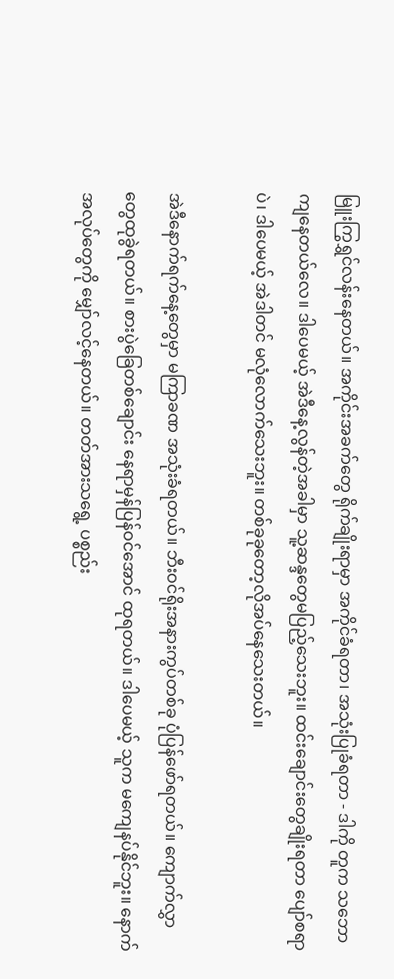မြူးကြွရွှင်လန်းနေတယ်။ အကိုင်းအခက်တွေ ရိုက်ချိုးရာမှာ အကိုင်ခံရတာ၊ အသုံးပြုခံရတာ - ဒါကို တူက သဘောကျနေတယ်လေ။ ဒါပေမယ့် အဲဒီနေ့လွန်တဲ့အခါမှာ သူ့ဆန္ဒတွေမပြည့်သေးဘူး။ ထင်းချောင်းတွေချိုးရတာ ပျော်စရာပဲ၊ ဒါပေမယ့် အဲဒါတင် မလုံလောက်သေးဘူး။ တစ်ခုခုတော့လိုအပ်နေသေးတယ်။

အဲဒီနောက်ရက်နေ့တွေမှာ မကြာခဏ အသုံးခံရတယ်။ ဘီးဝင်ရိုးအနားကွပ်တစ်ခု ပုံပြန်ဖော်ရတယ်။ ကျောက်လွှာတွေထုခွဲရတယ်။ စားပွဲခြေတစ်ချောင်း နေရာမှန်ပြန်ဝင်အောင် ထုရတယ်။ ဒါပေမယ့် သူက မကျေနပ်နိုင်ဘူး။ နောက်အလုပ်တွေကို မျှော်လင့်နေတယ်။ တတ်အားသရွေ့ ပစ္စည်း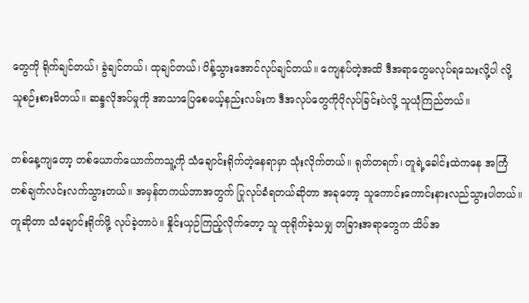တွေကို ရိုက်ချင်တယ်၊ ခွဲချင်တယ်၊ ထုချင်တယ်၊ ပိန့်သွားအောင်လုပ်ချင်တယ်။ ကျေနပ်တဲ့အထိ ဒီအရာတွေမလုပ်ရသေးလို့ပါ လို့ သူစဉ်းစားမိတယ်။ ဆန္ဒလိုအပ်မှုကို အာသာပြေစေမယ့်နည်းလမ်းက ဒီအလုပ်တွေကိုပိုလုပ်ခြင်းပဲလို့ သူယုံကြည်တယ်။

တစ်နေ့ကျတော့ တစ်ယောက်ယောက်ကသူ့ကို သံချောင်းရိုက်တဲ့နေရာမှာ သုံးလိုက်တယ်။ ရုတ်တရက်၊ တူရဲ့ခေါင်းထဲကနေ အကြံတစ်ချက်လင်းလက်သွားတယ်။ အမှန်တကယ်ဘာအတွက် ပြုလုပ်ခံရတယ်ဆိုတာ အခုတော့ သူကောင်းကောင်းနားလည်သွားပါတယ်။ တူဆိုတာ သံချောင်းရိုက်ဖို့ လုပ်ခဲ့တာပဲ။ နှိုင်းယှဉ်ကြည့်လိုက်တော့ သူ ထုရိုက်ခဲ့သမျှ တခြားအရာတွေက သိပ်အ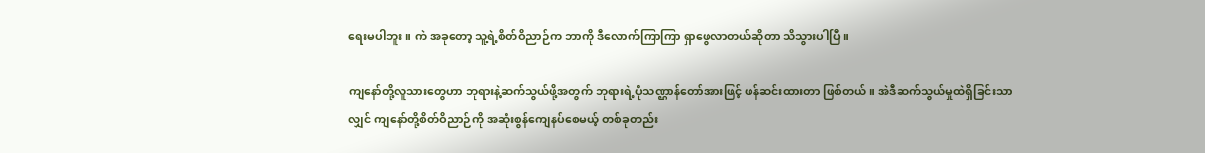ရေးမပါဘူး။ ကဲ အခုတော့ သူ့ရဲ့စိတ်ဝိညာဉ်က ဘာကို ဒီလောက်ကြာကြာ ရှာဖွေလာတယ်ဆိုတာ သိသွားပါပြီ။

ကျနော်တို့လူသားတွေဟာ ဘုရားနဲ့ဆက်သွယ်ဖို့အတွက် ဘုရားရဲ့ပုံသဏ္ဌာန်တော်အားဖြင့် ဖန်ဆင်းထားတာ ဖြစ်တယ်။ အဲဒီဆက်သွယ်မှုထဲရှိခြင်းသာလျှင် ကျနော်တို့စိတ်ဝိညာဉ်ကို အဆုံးစွန်ကျေနပ်စေမယ့် တစ်ခုတည်း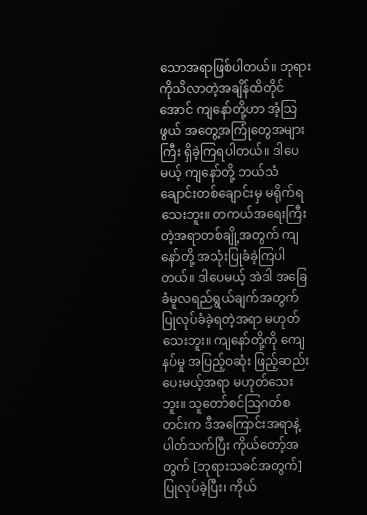သောအရာဖြစ်ပါတယ်။ ဘုရားကိုသိလာတဲ့အချိန်ထိတိုင်အောင် ကျနော်တို့ဟာ အံ့သြဖွယ် အတွေ့အကြုံတွေအများကြီး ရှိခဲ့ကြရပါတယ်။ ဒါပေမယ့် ကျနော်တို့ ဘယ်သံချောင်းတစ်ချောင်းမှ မရိုက်ရသေးဘူး။ တကယ်အရေးကြီးတဲ့အရာတစ်ချို့အတွက် ကျနော်တို့ အသုံးပြုခံခဲ့ကြပါတယ်။ ဒါပေမယ့် အဲဒါ အခြေခံမူလရည်ရွယ်ချက်အတွက် ပြုလုပ်ခံခဲ့ရတဲ့အရာ မဟုတ်သေးဘူး။ ကျနော်တို့ကို ကျေနပ်မှု အပြည့်ဝဆုံး ဖြည့်ဆည်းပေးမယ့်အရာ မဟုတ်သေးဘူး။ သူတော်စင်သြဂတ်စတင်းက ဒီအကြောင်းအရာနဲ့ ပါတ်သက်ပြီး ကိုယ်တော့်အတွက် [ဘုရားသခင်အတွက်] ပြုလုပ်ခဲ့ပြီး၊ ကိုယ်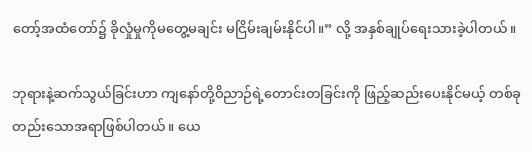တော့်အထံတော်၌ ခိုလှုံမှုကိုမတွေ့မချင်း မငြိမ်းချမ်းနိုင်ပါ။” လို့ အနှစ်ချုပ်ရေးသားခဲ့ပါတယ်။

ဘုရားနဲ့ဆက်သွယ်ခြင်းဟာ ကျနော်တို့ဝိညာဉ်ရဲ့တောင်းတခြင်းကို ဖြည့်ဆည်းပေးနိုင်မယ့် တစ်ခုတည်းသောအရာဖြစ်ပါတယ်။ ယေ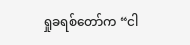ရှုခရစ်တော်က “ငါ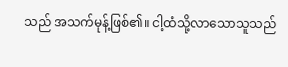သည် အသက်မုန့်ဖြစ်၏။ ငါ့ထံသို့လာသောသူသည်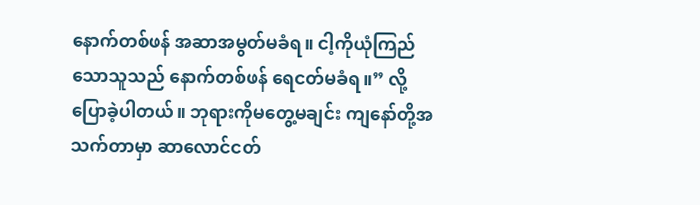နောက်တစ်ဖန် အဆာအမွတ်မခံရ။ ငါ့ကိုယုံကြည်သောသူသည် နောက်တစ်ဖန် ရေငတ်မခံရ။” လို့ ပြောခဲ့ပါတယ်။ ဘုရားကိုမတွေ့မချင်း ကျနော်တို့အသက်တာမှာ ဆာလောင်ငတ်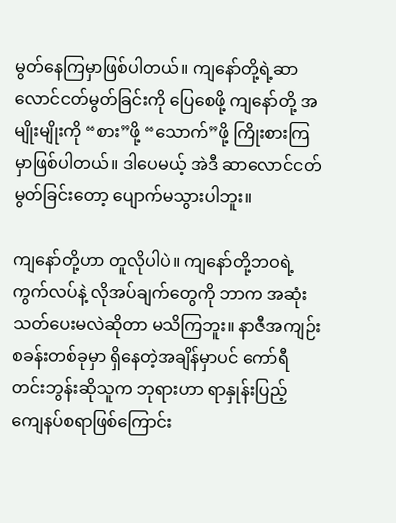မွတ်နေကြမှာဖြစ်ပါတယ်။ ကျနော်တို့ရဲ့ဆာလောင်ငတ်မွတ်ခြင်းကို ပြေစေဖို့ ကျနော်တို့ အမျိုးမျိုးကို “စား”ဖို့ “သောက်”ဖို့ ကြိုးစားကြမှာဖြစ်ပါတယ်။ ဒါပေမယ့် အဲဒီ ဆာလောင်ငတ်မွတ်ခြင်းတော့ ပျောက်မသွားပါဘူး။

ကျနော်တို့ဟာ တူလိုပါပဲ။ ကျနော်တို့ဘဝရဲ့ကွက်လပ်နဲ့ လိုအပ်ချက်တွေကို ဘာက အဆုံးသတ်ပေးမလဲဆိုတာ မသိကြဘူး။ နာဇီအကျဉ်းစခန်းတစ်ခုမှာ ရှိနေတဲ့အချိန်မှာပင် ကော်ရီတင်းဘွန်းဆိုသူက ဘုရားဟာ ရာနှုန်းပြည့် ကျေနပ်စရာဖြစ်ကြောင်း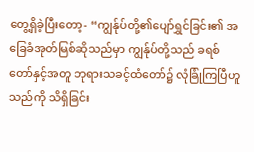တွေ့ရှိခဲ့ပြီးတော့- “ကျွန်ုပ်တို့၏ပျော်ရွှင်ခြင်း၏ အခြေခံအုတ်မြစ်ဆိုသည်မှာ ကျွန်ုပ်တို့သည် ခရစ်တော်နှင့်အတူ ဘုရားသခင့်ထံတော်၌ လုံခြုံကြပြီဟူသည်ကို သိရှိခြင်း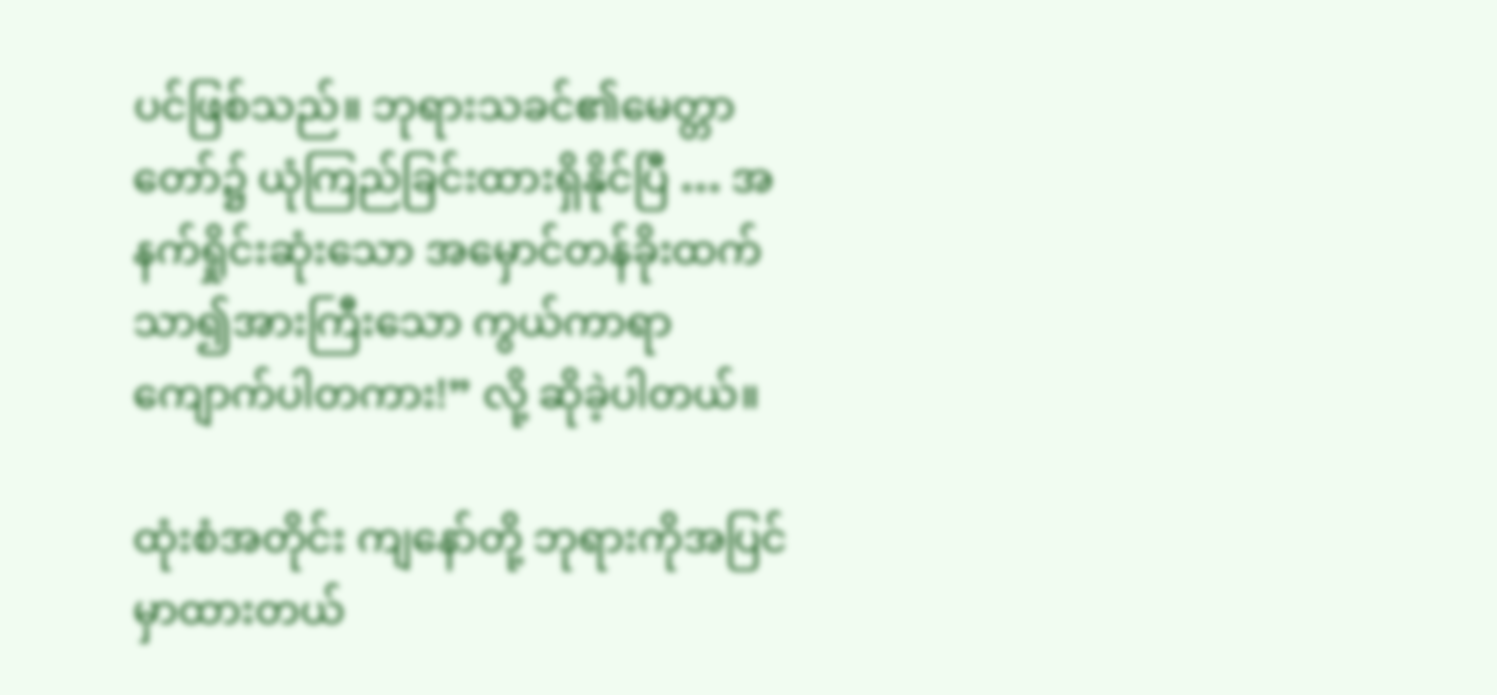ပင်ဖြစ်သည်။ ဘုရားသခင်၏မေတ္တာတော်၌ ယုံကြည်ခြင်းထားရှိနိုင်ပြီ … အနက်ရှိုင်းဆုံးသော အမှောင်တန်ခိုးထက် သာ၍အားကြီးသော ကွယ်ကာရာကျောက်ပါတကား!” လို့ ဆိုခဲ့ပါတယ်။

ထုံးစံအတိုင်း ကျနော်တို့ ဘုရားကိုအပြင်မှာထားတယ်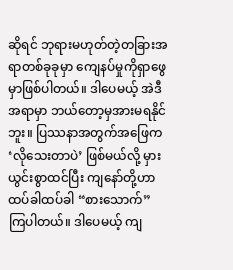ဆိုရင် ဘုရားမဟုတ်တဲ့တခြားအရာတစ်ခုခုမှာ ကျေနပ်မှုကိုရှာဖွေမှာဖြစ်ပါတယ်။ ဒါပေမယ့် အဲဒီအရာမှာ ဘယ်တော့မှအားမရနိုင်ဘူး။ ပြဿနာအတွက်အဖြေက ‘လိုသေးတာပဲ’ ဖြစ်မယ်လို့ မှားယွင်းစွာထင်ပြီး ကျနော်တို့ဟာ ထပ်ခါထပ်ခါ “စားသောက်” ကြပါတယ်။ ဒါပေမယ့် ကျ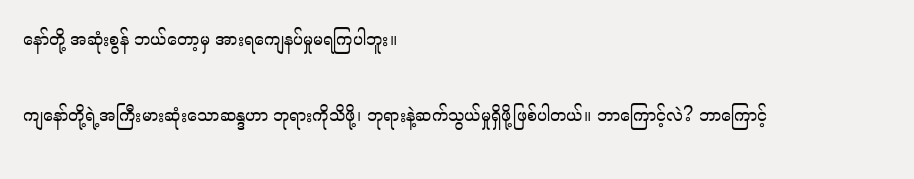နော်တို့ အဆုံးစွန် ဘယ်တော့မှ အားရကျေနပ်မှုမရကြပါဘူး။

ကျနော်တို့ရဲ့အကြီးမားဆုံးသောဆန္ဒဟာ ဘုရားကိုသိဖို့၊ ဘုရားနဲ့ဆက်သွယ်မှုရှိဖို့ဖြစ်ပါတယ်။ ဘာကြောင့်လဲ? ဘာကြောင့်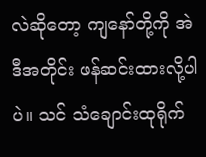လဲဆိုတော့ ကျနော်တို့ကို အဲဒီအတိုင်း ဖန်ဆင်းထားလို့ပါပဲ။ သင် သံချောင်းထုရိုက်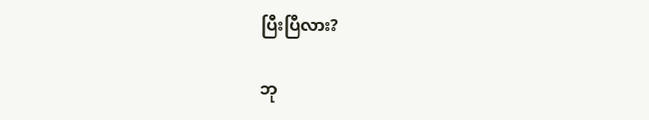ပြီးပြီလား?

ဘု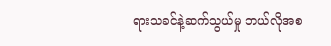ရားသခင်နဲ့ဆက်သွယ်မှု ဘယ်လိုအစ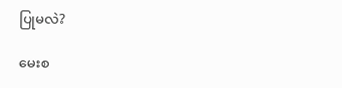ပြုမလဲ?

မေးစ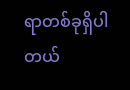ရာတစ်ခုရှိပါတယ်